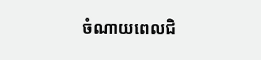ចំណាយពេលជិ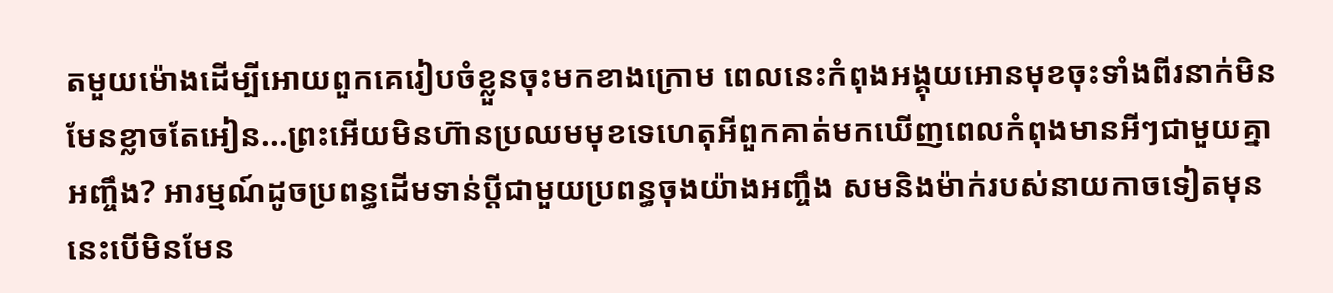តមួយម៉ោងដើម្បីអោយពួកគេរៀបចំខ្លួនចុះមកខាងក្រោម ពេលនេះកំពុងអង្គុយអោនមុខចុះទាំងពីរនាក់មិនមែនខ្លាចតែអៀន...ព្រះអើយមិនហ៊ានប្រឈមមុខទេហេតុអីពួកគាត់មកឃើញពេលកំពុងមានអីៗជាមួយគ្នាអញ្ចឹង? អារម្មណ៍ដូចប្រពន្ធដើមទាន់ប្តីជាមួយប្រពន្ធចុងយ៉ាងអញ្ចឹង សមនិងម៉ាក់របស់នាយកាចទៀតមុននេះបើមិនមែន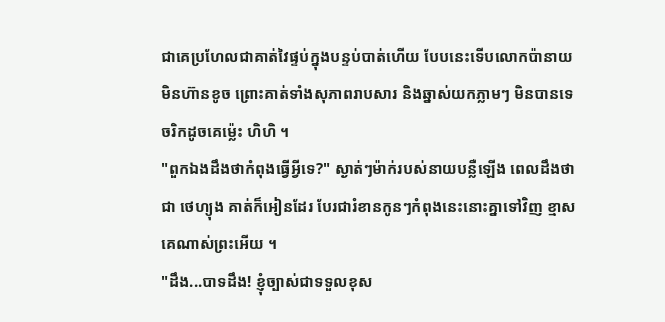ជាគេប្រហែលជាគាត់វៃផ្ទប់ក្នុងបន្ទប់បាត់ហើយ បែបនេះទើបលោកប៉ានាយមិនហ៊ានខូច ព្រោះគាត់ទាំងសុភាពរាបសារ និងឆ្នាស់យកភ្លាមៗ មិនបានទេចរិកដូចគេម៉្លេះ ហិហិ ។
"ពួកឯងដឹងថាកំពុងធ្វើអ្វីទេ?" ស្ងាត់ៗម៉ាក់របស់នាយបន្លឺឡើង ពេលដឹងថាជា ថេហ្យុង គាត់ក៏អៀនដែរ បែរជារំខានកូនៗកំពុងនេះនោះគ្នាទៅវិញ ខ្មាសគេណាស់ព្រះអើយ ។
"ដឹង...បាទដឹង! ខ្ញុំច្បាស់ជាទទួលខុស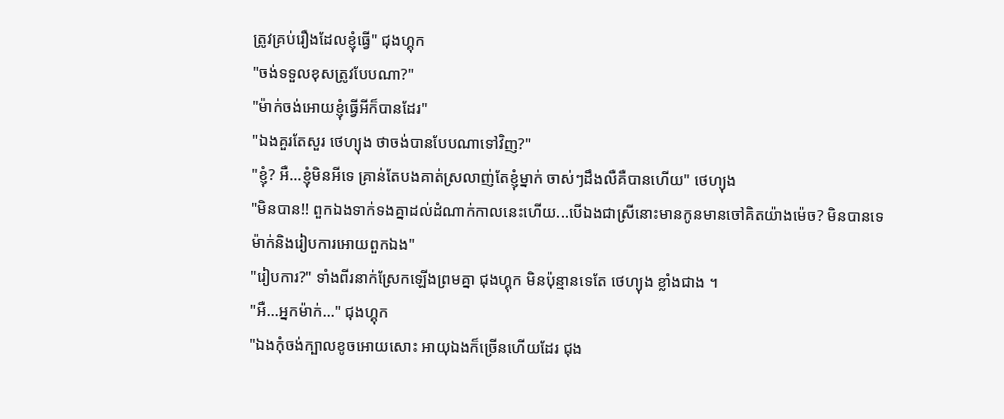ត្រូវគ្រប់រឿងដែលខ្ញុំធ្វើ" ជុងហ្គុក
"ចង់ទទួលខុសត្រូវបែបណា?"
"ម៉ាក់ចង់អោយខ្ញុំធ្វើអីក៏បានដែរ"
"ឯងគួរតែសួរ ថេហ្យុង ថាចង់បានបែបណាទៅវិញ?"
"ខ្ញុំ? អឺ...ខ្ញុំមិនអីទេ គ្រាន់តែបងគាត់ស្រលាញ់តែខ្ញុំម្នាក់ ចាស់ៗដឹងលឺគឺបានហើយ" ថេហ្យុង
"មិនបាន!! ពួកឯងទាក់ទងគ្នាដល់ដំណាក់កាលនេះហើយ...បើឯងជាស្រីនោះមានកូនមានចៅគិតយ៉ាងម៉េច? មិនបានទេម៉ាក់និងរៀបការអោយពួកឯង"
"រៀបការ?" ទាំងពីរនាក់ស្រែកឡើងព្រមគ្នា ជុងហ្គុក មិនប៉ុន្មានទេតែ ថេហ្យុង ខ្លាំងជាង ។
"អឺ...អ្នកម៉ាក់..." ជុងហ្គុក
"ឯងកុំចង់ក្បាលខូចអោយសោះ អាយុឯងក៏ច្រើនហើយដែរ ជុង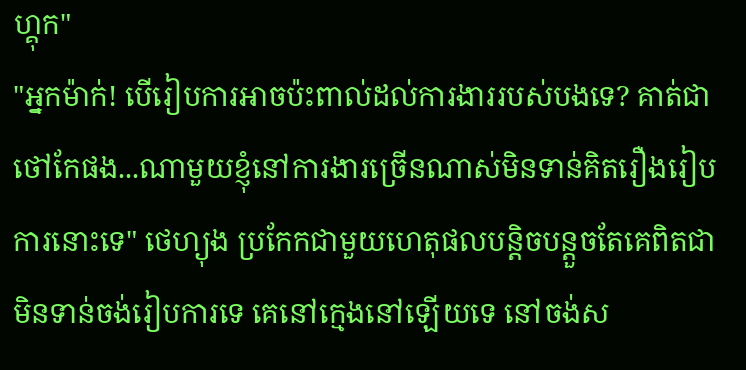ហ្គុក"
"អ្នកម៉ាក់! បើរៀបការអាចប៉ះពាល់ដល់ការងាររបស់បងទេ? គាត់ជាថៅកែផង...ណាមួយខ្ញុំនៅការងារច្រើនណាស់មិនទាន់គិតរឿងរៀបការនោះទេ" ថេហ្យុង ប្រកែកជាមួយហេតុផលបន្តិចបន្តួចតែគេពិតជាមិនទាន់ចង់រៀបការទេ គេនៅក្មេងនៅឡើយទេ នៅចង់ស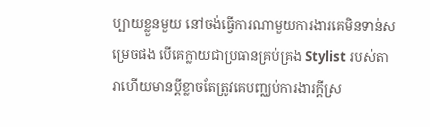ប្បាយខ្លួនមួយ នៅចង់ធ្វើការណាមួយការងារគេមិនទាន់សម្រេចផង បើគេក្លាយជាប្រធានគ្រប់គ្រង Stylist របស់តារាហើយមានប្តីខ្លាចតែត្រូវគេបញ្ឈប់ការងារក្តីស្រ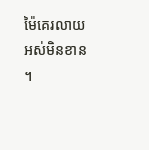ម៉ៃគេរលាយអស់មិនខាន ។